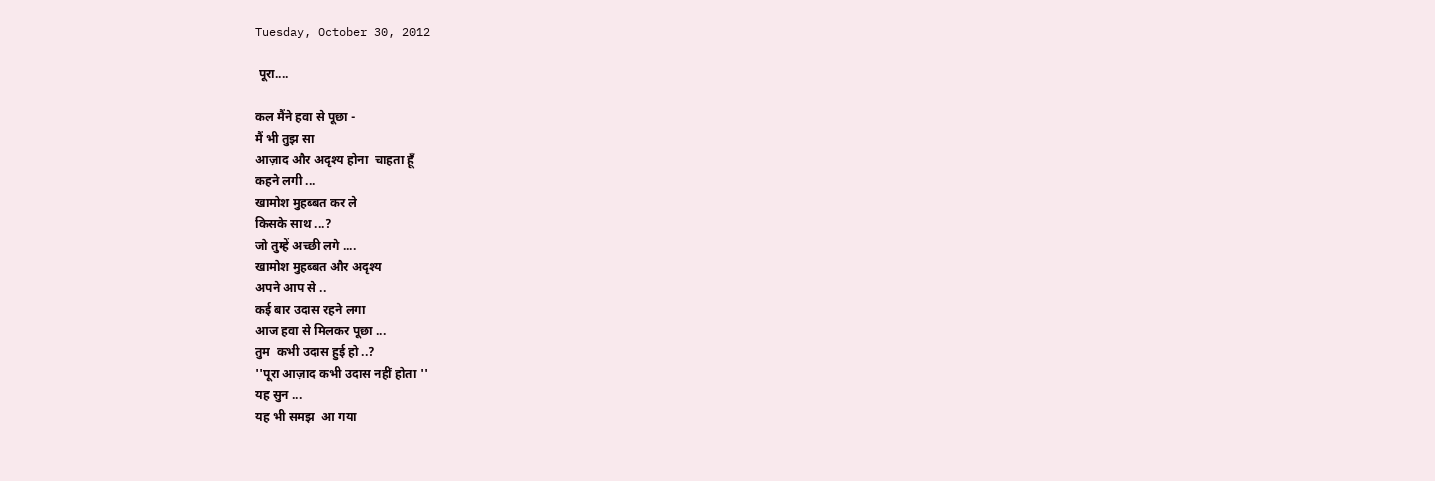Tuesday, October 30, 2012

 पूरा....

कल मैंने हवा से पूछा -
मैं भी तुझ सा
आज़ाद और अदृश्य होना  चाहता हूँ
कहने लगी ...
खामोश मुहब्बत कर ले
किसके साथ ...?
जो तुम्हें अच्छी लगे ....
खामोश मुहब्बत और अदृश्य
अपने आप से ..
कई बार उदास रहने लगा
आज हवा से मिलकर पूछा ...
तुम  कभी उदास हुई हो ..?
''पूरा आज़ाद कभी उदास नहीं होता ''
यह सुन ...
यह भी समझ  आ गया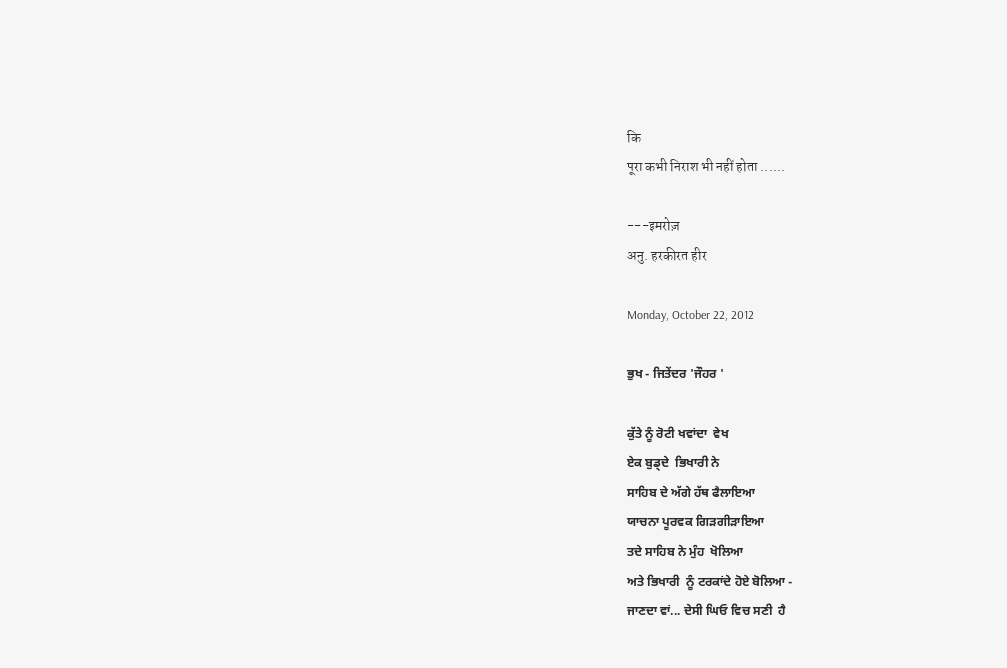कि
पूरा कभी निराश भी नहीं होता ......

---इमरोज़
अनु. हरकीरत हीर

Monday, October 22, 2012

ਭੁਖ - ਜਿਤੇਂਦਰ 'ਜੌਹਰ '

ਕੁੱਤੇ ਨੂੰ ਰੋਟੀ ਖਵਾਂਦਾ  ਵੇਖ
ਏਕ ਬੁਡ੍ਦੇ  ਭਿਖਾਰੀ ਨੇ
ਸਾਹਿਬ ਦੇ ਅੱਗੇ ਹੱਥ ਫੈਲਾਇਆ
ਯਾਚਨਾ ਪੂਰਵਕ ਗਿੜਗੀੜਾਇਆ
ਤਦੇ ਸਾਹਿਬ ਨੇ ਮੁੰਹ  ਖੋਲਿਆ
ਅਤੇ ਭਿਖਾਰੀ  ਨੂੰ ਟਰਕਾਂਦੇ ਹੋਏ ਬੋਲਿਆ -
ਜਾਣਦਾ ਵਾਂ... ਦੇਸੀ ਘਿਓ ਵਿਚ ਸਣੀ  ਹੈ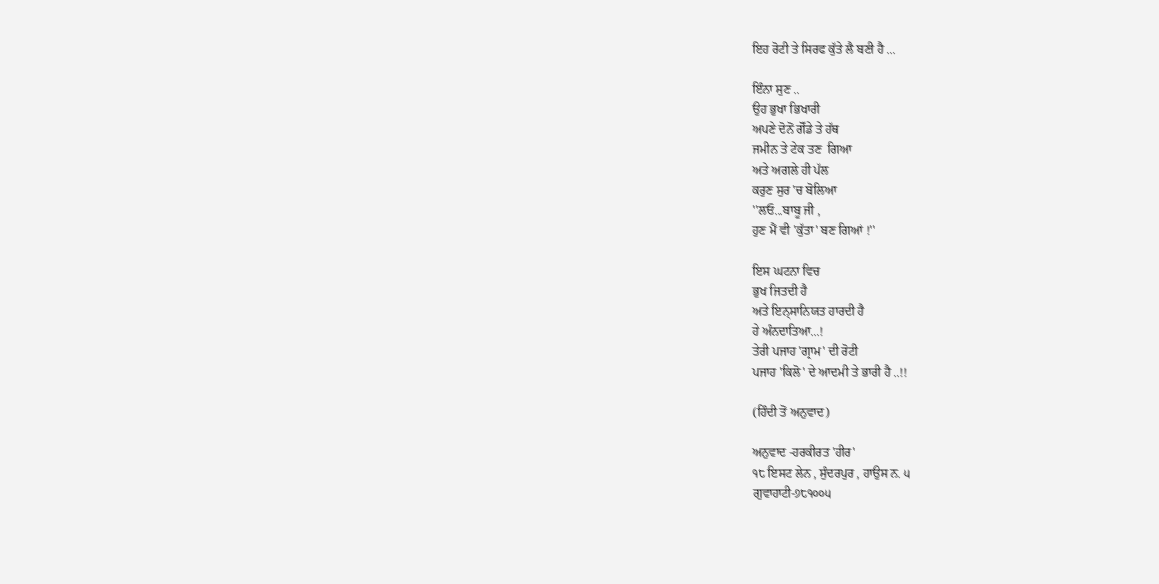ਇਹ ਰੋਟੀ ਤੇ ਸਿਰਫ ਕੁੱਤੇ ਲੈ ਬਣੀ ਹੈ ...

ਇੰਨਾ ਸੁਣ ..
ਉਹ ਭੁਖਾ ਭਿਖਾਰੀ
ਅਪਣੇ ਦੋਨੋਂ ਗੋੱਡੇ ਤੇ ਹੱਥ
ਜਮੀਨ ਤੇ ਟੇਕ ਤਣ  ਗਿਆ
ਅਤੇ ਅਗਲੇ ਹੀ ਪੱਲ
ਕਰੁਣ ਸੁਰ 'ਚ ਬੋਲਿਆ
''ਲਓ...ਬਾਬੂ ਜੀ ,
ਹੁਣ ਮੈਂ ਵੀ 'ਕੁੱਤਾ' ਬਣ ਗਿਆਂ !''

ਇਸ ਘਟਨਾ ਵਿਚ
ਭੁਖ ਜਿਤਦੀ ਹੈ
ਅਤੇ ਇਨ੍ਸਾਨਿਯਤ ਹਾਰਦੀ ਹੈ
ਹੇ ਅੰਨਦਾਤਿਆ...!
ਤੇਰੀ ਪਜਾਹ 'ਗ੍ਰਾਮ' ਦੀ ਰੋਟੀ
ਪਜਾਹ 'ਕਿਲੋ' ਦੇ ਆਦਮੀ ਤੇ ਭਾਰੀ ਹੈ ..!!

(ਹਿੰਦੀ ਤੋਂ ਅਨੁਵਾਦ)

ਅਨੁਵਾਦ -ਹਰਕੀਰਤ 'ਹੀਰ'
੧੮ ਇਸਟ ਲੇਨ , ਸੁੰਦਰਪੁਰ , ਹਾਉਸ ਨ. ੫
ਗੁਵਾਹਾਟੀ-੭੮੧੦੦੫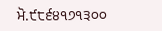ਮੋ.੯੮੬੪੧੭੧੩੦੦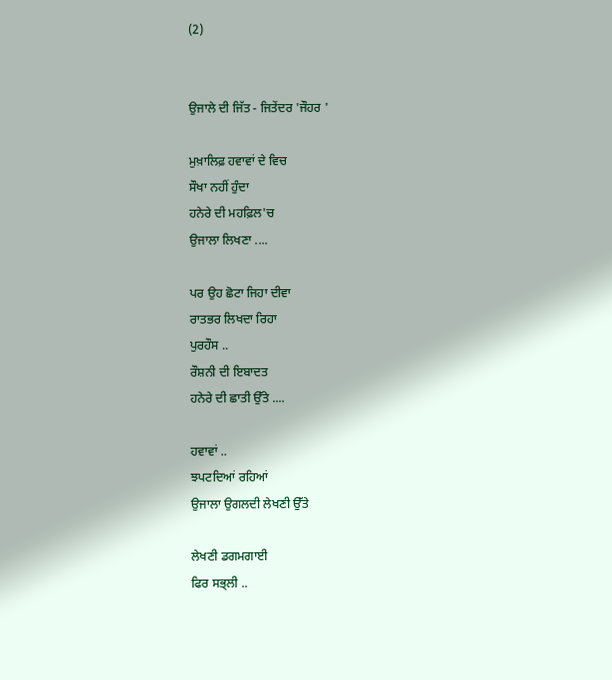(2)


ਉਜਾਲੇ ਦੀ ਜਿੱਤ - ਜਿਤੇਂਦਰ 'ਜੌਹਰ '

ਮੁਖ਼ਾਲਿਫ਼ ਹਵਾਵਾਂ ਦੇ ਵਿਚ
ਸੌਖਾ ਨਹੀਂ ਹੁੰਦਾ
ਹਨੇਰੇ ਦੀ ਮਹਫ਼ਿਲ'ਚ
ਉਜਾਲਾ ਲਿਖਣਾ ....

ਪਰ ਉਹ ਛੋਟਾ ਜਿਹਾ ਦੀਵਾ
ਰਾਤਭਰ ਲਿਖਦਾ ਰਿਹਾ
ਪੁਰਹੌਸ ..
ਰੌਸ਼ਨੀ ਦੀ ਇਬਾਦਤ
ਹਨੇਰੇ ਦੀ ਛਾਤੀ ਉੱਤੇ ....

ਹਵਾਵਾਂ ..
ਝਪਟਦਿਆਂ ਰਹਿਆਂ
ਉਜਾਲਾ ਉਗਲਦੀ ਲੇਖਣੀ ਉੱਤੇ

ਲੇਖਣੀ ਡਗਮਗਾਈ
ਫਿਰ ਸਭ੍ਲੀ ..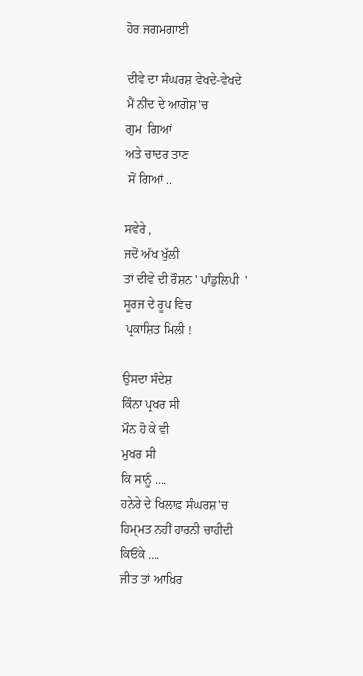ਹੋਰ ਜਗਮਗਾਈ

ਦੀਵੇ ਦਾ ਸੰਘਰਸ਼ ਵੇਖਦੇ-ਵੇਖਦੇ
ਮੈਂ ਨੀਂਦ ਦੇ ਆਗੋਸ਼'ਚ
ਗੁਮ  ਗਿਆਂ
ਅਤੇ ਚਾਦਰ ਤਾਣ
 ਸੋਂ ਗਿਆਂ ..

ਸਵੇਰੇ ,
ਜਦੋਂ ਅੱਖ ਖੁੱਲੀ
ਤਾਂ ਦੀਵੇ ਦੀ ਰੌਸ਼ਨ ' ਪਾੰਡੁਲਿਪੀ  '
ਸੂਰਜ ਦੇ ਰੂਪ ਵਿਚ
 ਪ੍ਰਕਾਸ਼ਿਤ ਮਿਲੀ !

ਉਸਦਾ ਸੰਦੇਸ਼
ਕਿੰਨਾ ਪ੍ਰਖਰ ਸੀ
ਮੌਨ ਹੋ ਕੇ ਵੀ
ਮੁਖਰ ਸੀ
ਕਿ ਸਾਨੂੰ ....
ਹਨੇਰੇ ਦੇ ਖਿਲਾਫ਼ ਸੰਘਰਸ਼'ਚ
ਹਿਮ੍ਮਤ ਨਹੀਂ ਹਾਰਨੀ ਚਾਹੀਦੀ
ਕਿਓਂਕੇ ....
ਜੀਤ ਤਾਂ ਆਖ਼ਿਰ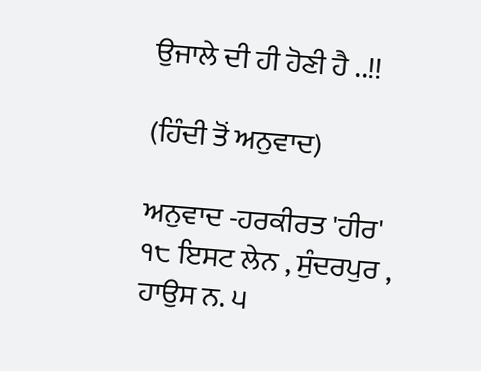ਉਜਾਲੇ ਦੀ ਹੀ ਹੋਣੀ ਹੈ ..!!

(ਹਿੰਦੀ ਤੋਂ ਅਨੁਵਾਦ)

ਅਨੁਵਾਦ -ਹਰਕੀਰਤ 'ਹੀਰ'
੧੮ ਇਸਟ ਲੇਨ , ਸੁੰਦਰਪੁਰ , ਹਾਉਸ ਨ. ੫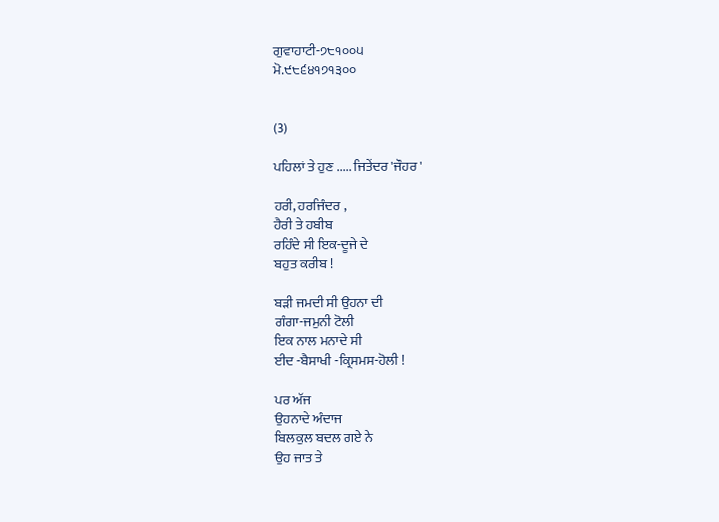ਗੁਵਾਹਾਟੀ-੭੮੧੦੦੫
ਮੋ.੯੮੬੪੧੭੧੩੦੦


(3)

ਪਹਿਲਾਂ ਤੇ ਹੁਣ ..... ਜਿਤੇਂਦਰ 'ਜੌਹਰ '

ਹਰੀ, ਹਰਜਿੰਦਰ ,
ਹੈਰੀ ਤੇ ਹਬੀਬ
ਰਹਿੰਦੇ ਸੀ ਇਕ-ਦੂਜੇ ਦੇ
ਬਹੁਤ ਕਰੀਬ !

ਬੜੀ ਜਮਦੀ ਸੀ ਉਹਨਾ ਦੀ
ਗੰਗਾ-ਜਮੁਨੀ ਟੋਲੀ
ਇਕ ਨਾਲ ਮਨਾਦੇ ਸੀ
ਈਦ -ਬੈਸਾਖੀ -ਕ੍ਰਿਸਮਸ-ਹੋਲੀ !

ਪਰ ਅੱਜ
ਉਹਨਾਦੇ ਅੰਦਾਜ
ਬਿਲਕੁਲ ਬਦਲ ਗਏ ਨੇ
ਉਹ ਜਾਤ ਤੇ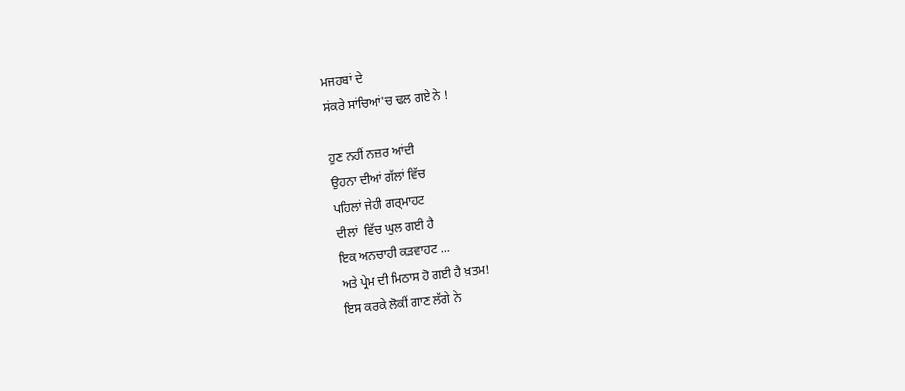ਮਜਹਬਾਂ ਦੇ
ਸਂਕਰੇ ਸਾਂਚਿਆਂ'ਚ ਢਲ ਗਏ ਨੇ !

ਹੁਣ ਨਹੀਂ ਨਜ਼ਰ ਆਂਦੀ
ਉਹਨਾ ਦੀਆਂ ਗੱਲਾਂ ਵਿੱਚ
ਪਹਿਲਾਂ ਜੇਹੀ ਗਰ੍ਮਾਹਟ
ਦੀਲਾਂ  ਵਿੱਚ ਘੁਲ ਗਈ ਹੈ
ਇਕ ਅਨਚਾਹੀ ਕੜਵਾਹਟ ...
ਅਤੇ ਪ੍ਰੇਮ ਦੀ ਮਿਠਾਸ ਹੋ ਗਈ ਹੈ ਖ਼ਤਮ!
ਇਸ ਕਰਕੇ ਲੋਕੀਂ ਗਾਣ ਲੱਗੇ ਨੇ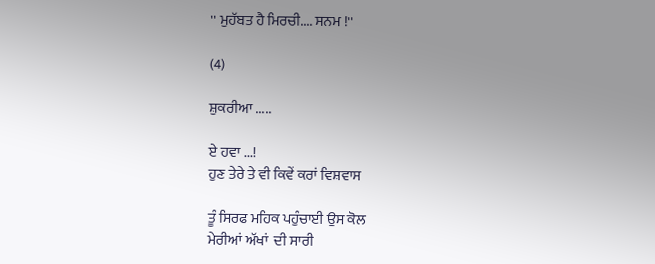'' ਮੁਹੱਬਤ ਹੈ ਮਿਰਚੀ.... ਸਨਮ !''

(4)

ਸ਼ੁਕਰੀਆ .....

ਏ ਹਵਾ ...!
ਹੁਣ ਤੇਰੇ ਤੇ ਵੀ ਕਿਵੇਂ ਕਰਾਂ ਵਿਸ਼ਵਾਸ

ਤੂੰ ਸਿਰਫ ਮਹਿਕ ਪਹੁੰਚਾਈ ਉਸ ਕੋਲ
ਮੇਰੀਆਂ ਅੱਖਾਂ  ਦੀ ਸਾਰੀ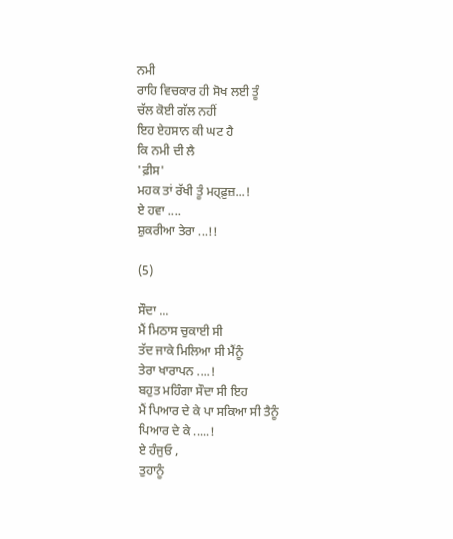ਨਮੀ
ਰਾਹਿ ਵਿਚਕਾਰ ਹੀ ਸੋਖ ਲਈ ਤੂੰ
ਚੱਲ ਕੋਈ ਗੱਲ ਨਹੀਂ
ਇਹ ਏਹਸਾਨ ਕੀ ਘਟ ਹੈ
ਕਿ ਨਮੀ ਦੀ ਲੈ
'ਫ਼ੀਸ'
ਮਹਕ ਤਾਂ ਰੱਖੀ ਤੂੰ ਮਹ੍ਫ਼ੁਜ਼...!
ਏ ਹਵਾ ....
ਸ਼ੁਕਰੀਆ ਤੇਰਾ ...!!

(5)

ਸੌਦਾ ...
ਮੈਂ ਮਿਠਾਸ ਚੁਕਾਈ ਸੀ
ਤੱਦ ਜਾਕੇ ਮਿਲਿਆ ਸੀ ਮੈਂਨੂੰ
ਤੇਰਾ ਖਾਰਾਪਨ ....!
ਬਹੁਤ ਮਹਿੰਗਾ ਸੌਦਾ ਸੀ ਇਹ
ਮੈਂ ਪਿਆਰ ਦੇ ਕੇ ਪਾ ਸਕਿਆ ਸੀ ਤੈਨੂੰ
ਪਿਆਰ ਦੇ ਕੇ .....!
ਏ ਹੰਜੁਓ ,
ਤੁਹਾਨੂੰ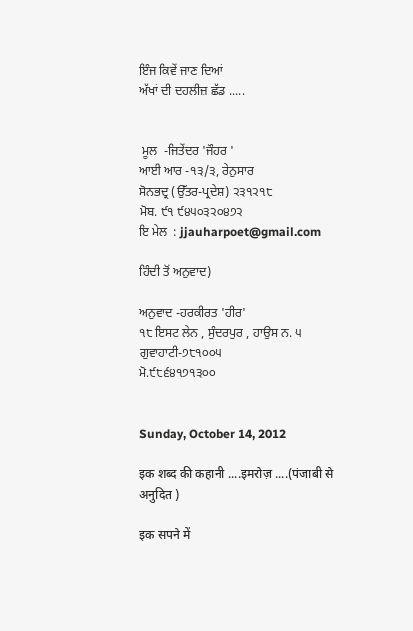ਇੰਜ ਕਿਵੇਂ ਜਾਣ ਦਿਆਂ
ਅੱਖਾਂ ਦੀ ਦਹਲੀਜ਼ ਛੱਡ .....


 ਮੂਲ  -ਜਿਤੇਂਦਰ 'ਜੌਹਰ '
ਆਈ ਆਰ -੧੩/੩, ਰੇਨੁਸਾਰ
ਸੋਨਭਦ੍ਰ (ਉੱਤਰ-ਪ੍ਰਦੇਸ਼) ੨੩੧੨੧੮
ਮੋਬ. ੯੧ ੯੪੫੦੩੨੦੪੭੨
ਇ ਮੇਲ  : jjauharpoet@gmail.com

ਹਿੰਦੀ ਤੋਂ ਅਨੁਵਾਦ)

ਅਨੁਵਾਦ -ਹਰਕੀਰਤ 'ਹੀਰ'
੧੮ ਇਸਟ ਲੇਨ , ਸੁੰਦਰਪੁਰ , ਹਾਉਸ ਨ. ੫
ਗੁਵਾਹਾਟੀ-੭੮੧੦੦੫
ਮੋ.੯੮੬੪੧੭੧੩੦੦


Sunday, October 14, 2012

इक शब्द की कहानी ....इमरोज़ ....(पंजाबी से अनुदित )

इक सपने में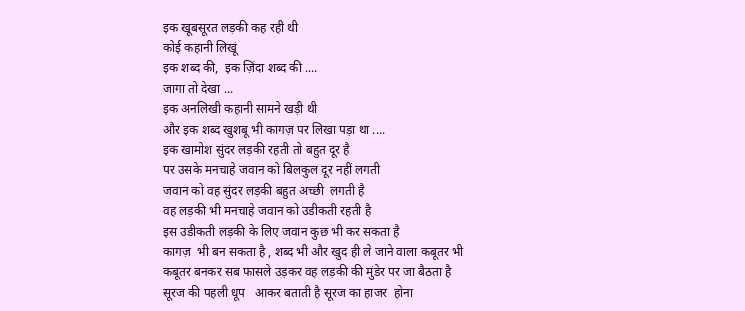इक खूबसूरत लड़की कह रही थी
कोई कहानी लिखूं
इक शब्द की,  इक ज़िंदा शब्द की ....
जागा तो देखा ...
इक अनलिखी कहानी सामने खड़ी थी
और इक शब्द खुशबू भी कागज़ पर लिखा पड़ा था ....
इक खामोश सुंदर लड़की रहती तो बहुत दूर है
पर उसके मनचाहे जवान को बिलकुल दूर नहीं लगती
जवान को वह सुंदर लड़की बहुत अच्छी  लगती है
वह लड़की भी मनचाहे जवान को उडीकती रहती है
इस उडीकती लड़की के लिए जवान कुछ भी कर सकता है
कागज़  भी बन सकता है , शब्द भी और खुद ही ले जाने वाला कबूतर भी
कबूतर बनकर सब फासले उड़कर वह लड़की की मुंडेर पर जा बैठता है
सूरज की पहली धूप   आकर बताती है सूरज का हाजर  होना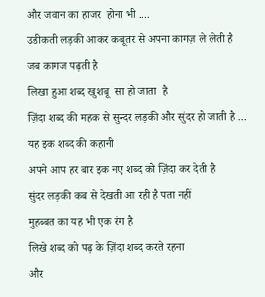और जवान का हाजर  होना भी ....
उडीकती लड़की आकर कबूतर से अपना कागज़ ले लेती है
जब कागज पढ़ती है
लिखा हुआ शब्द खुशबू  सा हो जाता  है
ज़िंदा शब्द की महक से सुन्दर लड़की और सुंदर हो जाती है ...
यह इक शब्द की कहानी
अपने आप हर बार इक नए शब्द को ज़िंदा कर देती है
सुंदर लड़की कब से देखती आ रही है पता नहीं
मुहब्बत का यह भी एक रंग है
लिखे शब्द को पढ़ के ज़िंदा शब्द करते रहना
और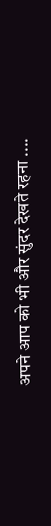अपने आप को भी और सुंदर देखते रहना ....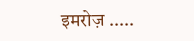इमरोज़ .....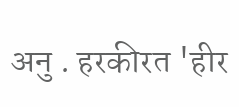अनु . हरकीरत 'हीर